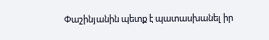Փաշինյանին պետք է պատասխանել իր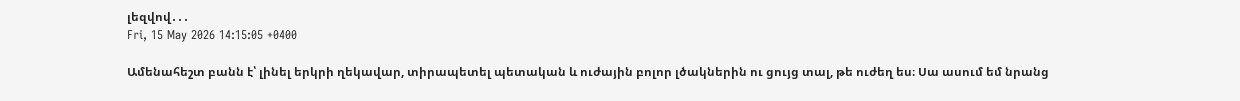լեզվով․․․
Fri, 15 May 2026 14:15:05 +0400

Ամենահեշտ բանն է՝ լինել երկրի ղեկավար, տիրապետել պետական և ուժային բոլոր լծակներին ու ցույց տալ, թե ուժեղ ես։ Սա ասում եմ նրանց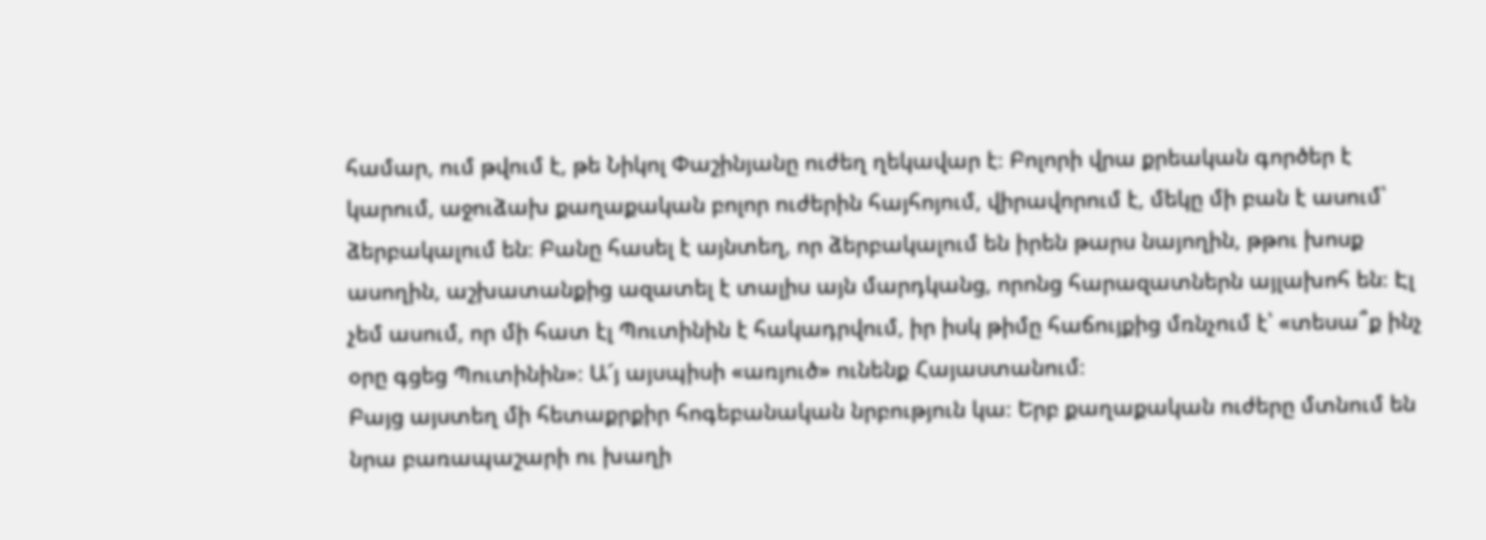համար, ում թվում է, թե Նիկոլ Փաշինյանը ուժեղ ղեկավար է։ Բոլորի վրա քրեական գործեր է կարում, աջուձախ քաղաքական բոլոր ուժերին հայհոյում, վիրավորում է, մեկը մի բան է ասում՝ ձերբակալում են։ Բանը հասել է այնտեղ, որ ձերբակալում են իրեն թարս նայողին, թթու խոսք ասողին, աշխատանքից ազատել է տալիս այն մարդկանց, որոնց հարազատներն այլախոհ են։ Էլ չեմ ասում, որ մի հատ էլ Պուտինին է հակադրվում, իր իսկ թիմը հաճույքից մռնչում է՝ «տեսա՞ք ինչ օրը գցեց Պուտինին»։ Ա՜յ այսպիսի «առյուծ» ունենք Հայաստանում։
Բայց այստեղ մի հետաքրքիր հոգեբանական նրբություն կա։ Երբ քաղաքական ուժերը մտնում են նրա բառապաշարի ու խաղի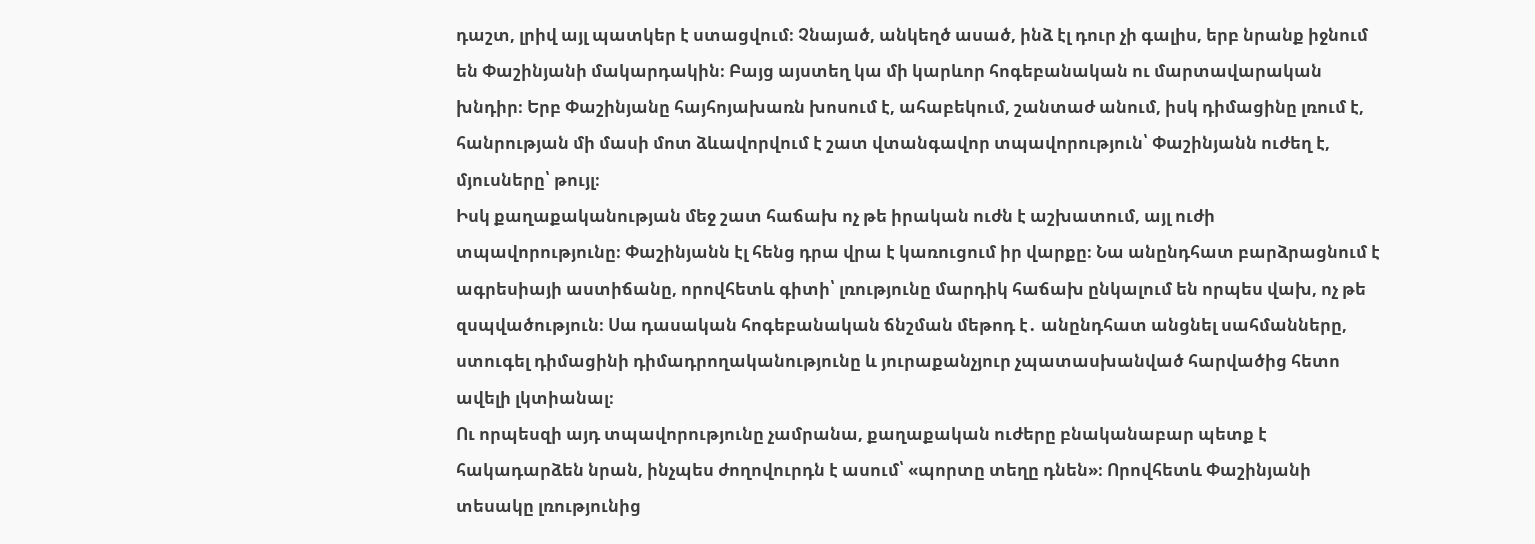դաշտ, լրիվ այլ պատկեր է ստացվում։ Չնայած, անկեղծ ասած, ինձ էլ դուր չի գալիս, երբ նրանք իջնում են Փաշինյանի մակարդակին։ Բայց այստեղ կա մի կարևոր հոգեբանական ու մարտավարական խնդիր։ Երբ Փաշինյանը հայհոյախառն խոսում է, ահաբեկում, շանտաժ անում, իսկ դիմացինը լռում է, հանրության մի մասի մոտ ձևավորվում է շատ վտանգավոր տպավորություն՝ Փաշինյանն ուժեղ է, մյուսները՝ թույլ։
Իսկ քաղաքականության մեջ շատ հաճախ ոչ թե իրական ուժն է աշխատում, այլ ուժի տպավորությունը։ Փաշինյանն էլ հենց դրա վրա է կառուցում իր վարքը։ Նա անընդհատ բարձրացնում է ագրեսիայի աստիճանը, որովհետև գիտի՝ լռությունը մարդիկ հաճախ ընկալում են որպես վախ, ոչ թե զսպվածություն։ Սա դասական հոգեբանական ճնշման մեթոդ է․ անընդհատ անցնել սահմանները, ստուգել դիմացինի դիմադրողականությունը և յուրաքանչյուր չպատասխանված հարվածից հետո ավելի լկտիանալ։
Ու որպեսզի այդ տպավորությունը չամրանա, քաղաքական ուժերը բնականաբար պետք է հակադարձեն նրան, ինչպես ժողովուրդն է ասում՝ «պորտը տեղը դնեն»։ Որովհետև Փաշինյանի տեսակը լռությունից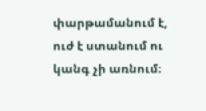փարթամանում է, ուժ է ստանում ու կանգ չի առնում։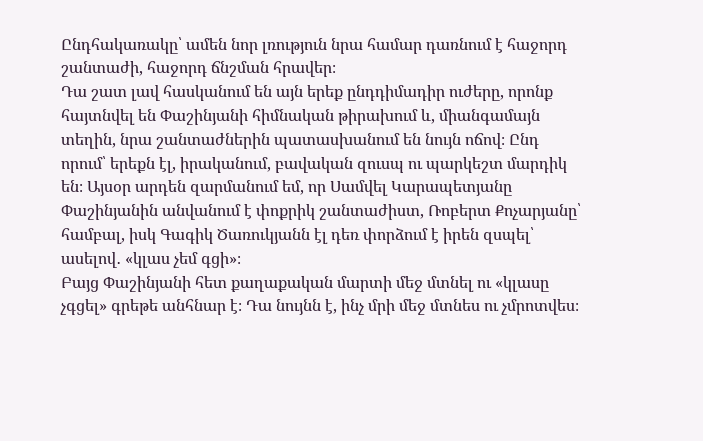Ընդհակառակը՝ ամեն նոր լռություն նրա համար դառնում է հաջորդ շանտաժի, հաջորդ ճնշման հրավեր։
Դա շատ լավ հասկանում են այն երեք ընդդիմադիր ուժերը, որոնք հայտնվել են Փաշինյանի հիմնական թիրախում և, միանգամայն տեղին, նրա շանտաժներին պատասխանում են նույն ոճով։ Ընդ որում՝ երեքն էլ, իրականում, բավական զուսպ ու պարկեշտ մարդիկ են։ Այսօր արդեն զարմանում եմ, որ Սամվել Կարապետյանը Փաշինյանին անվանում է փոքրիկ շանտաժիստ, Ռոբերտ Քոչարյանը՝ համբալ, իսկ Գագիկ Ծառուկյանն էլ դեռ փորձում է իրեն զսպել՝ ասելով․ «կլաս չեմ գցի»։
Բայց Փաշինյանի հետ քաղաքական մարտի մեջ մտնել ու «կլասը չգցել» գրեթե անհնար է։ Դա նույնն է, ինչ մրի մեջ մտնես ու չմրոտվես։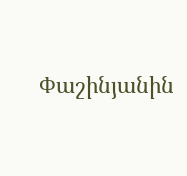Փաշինյանին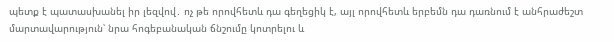պետք է պատասխանել իր լեզվով․ ոչ թե որովհետև դա գեղեցիկ է, այլ որովհետև երբեմն դա դառնում է անհրաժեշտ մարտավարություն՝ նրա հոգեբանական ճնշումը կոտրելու և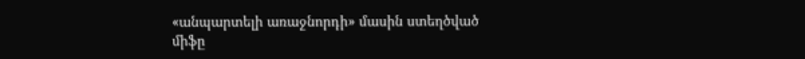«անպարտելի առաջնորդի» մասին ստեղծված միֆը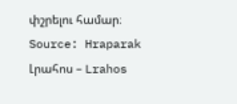փշրելու համար։
Source: Hraparak
Լրահոս – Lrahos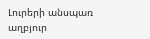Լուրերի անսպառ աղբյուր